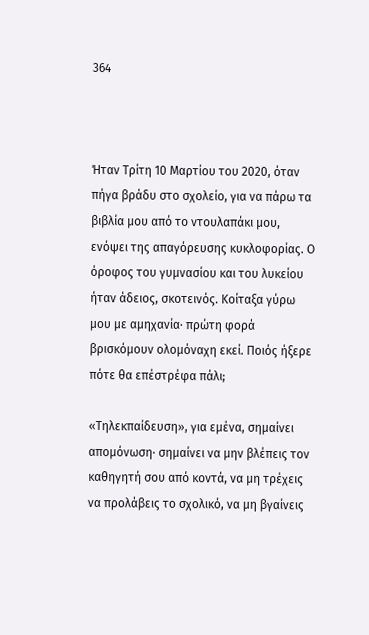364



Ήταν Τρίτη 10 Μαρτίου του 2020, όταν πήγα βράδυ στο σχολείο, για να πάρω τα βιβλία μου από το ντουλαπάκι μου, ενόψει της απαγόρευσης κυκλοφορίας. Ο όροφος του γυμνασίου και του λυκείου ήταν άδειος, σκοτεινός. Κοίταξα γύρω μου με αμηχανία· πρώτη φορά βρισκόμουν ολομόναχη εκεί. Ποιός ήξερε πότε θα επέστρέφα πάλι;

«Τηλεκπαίδευση», για εμένα, σημαίνει απομόνωση· σημαίνει να μην βλέπεις τον καθηγητή σου από κοντά, να μη τρέχεις να προλάβεις το σχολικό, να μη βγαίνεις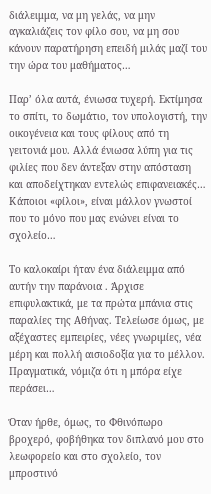διάλειμμα, να μη γελάς, να μην αγκαλιάζεις τον φίλο σου, να μη σου κάνουν παρατήρηση επειδή μιλάς μαζί του την ώρα του μαθήματος…

Παρ’ όλα αυτά, ένιωσα τυχερή. Εκτίμησα το σπίτι, το δωμάτιο, τον υπολογιστή, την οικογένεια και τους φίλους από τη γειτονιά μου. Αλλά ένιωσα λύπη για τις φιλίες που δεν άντεξαν στην απόσταση και αποδείχτηκαν εντελώς επιφανειακές… Κάποιοι «φίλοι», είναι μάλλον γνωστοί που το μόνο που μας ενώνει είναι το σχολείο…

Το καλοκαίρι ήταν ένα διάλειμμα από αυτήν την παράνοια . Άρχισε επιφυλακτικά, με τα πρώτα μπάνια στις παραλίες της Αθήνας. Τελείωσε όμως, με αξέχαστες εμπειρίες, νέες γνωριμίες, νέα μέρη και πολλή αισιοδοξία για το μέλλον. Πραγματικά, νόμιζα ότι η μπόρα είχε περάσει…

Όταν ήρθε, όμως, το Φθινόπωρο βροχερό, φοβήθηκα τον διπλανό μου στο λεωφορείο και στο σχολείο, τον μπροστινό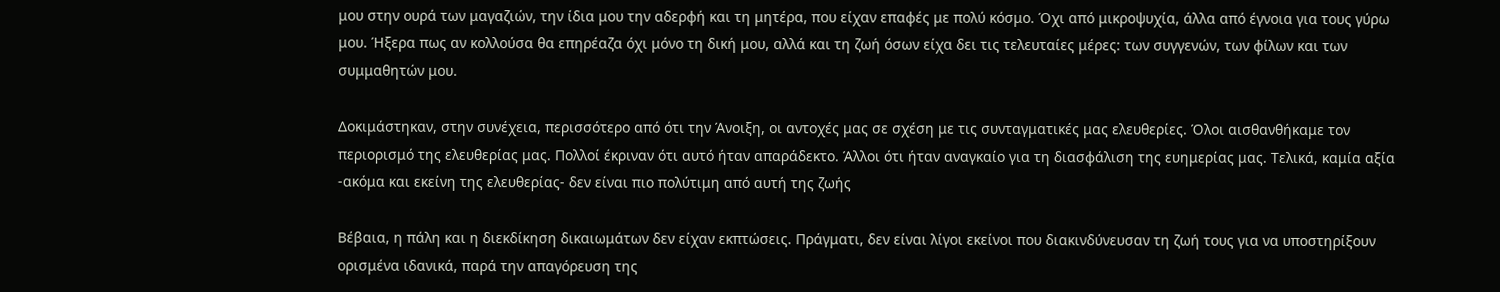μου στην ουρά των μαγαζιών, την ίδια μου την αδερφή και τη μητέρα, που είχαν επαφές με πολύ κόσμο. Όχι από μικροψυχία, άλλα από έγνοια για τους γύρω μου. Ήξερα πως αν κολλούσα θα επηρέαζα όχι μόνο τη δική μου, αλλά και τη ζωή όσων είχα δει τις τελευταίες μέρες: των συγγενών, των φίλων και των συμμαθητών μου.

Δοκιμάστηκαν, στην συνέχεια, περισσότερο από ότι την Άνοιξη, οι αντοχές μας σε σχέση με τις συνταγματικές μας ελευθερίες. Όλοι αισθανθήκαμε τον περιορισμό της ελευθερίας μας. Πολλοί έκριναν ότι αυτό ήταν απαράδεκτο. Άλλοι ότι ήταν αναγκαίο για τη διασφάλιση της ευημερίας μας. Τελικά, καμία αξία -ακόμα και εκείνη της ελευθερίας- δεν είναι πιο πολύτιμη από αυτή της ζωής

Βέβαια, η πάλη και η διεκδίκηση δικαιωμάτων δεν είχαν εκπτώσεις. Πράγματι, δεν είναι λίγοι εκείνοι που διακινδύνευσαν τη ζωή τους για να υποστηρίξουν ορισμένα ιδανικά, παρά την απαγόρευση της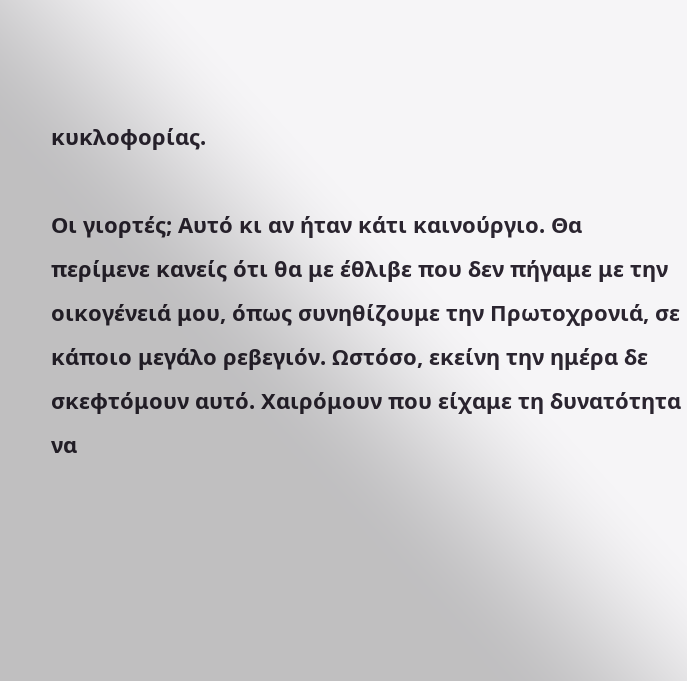κυκλοφορίας.

Οι γιορτές; Αυτό κι αν ήταν κάτι καινούργιο. Θα περίμενε κανείς ότι θα με έθλιβε που δεν πήγαμε με την οικογένειά μου, όπως συνηθίζουμε την Πρωτοχρονιά, σε κάποιο μεγάλο ρεβεγιόν. Ωστόσο, εκείνη την ημέρα δε σκεφτόμουν αυτό. Χαιρόμουν που είχαμε τη δυνατότητα να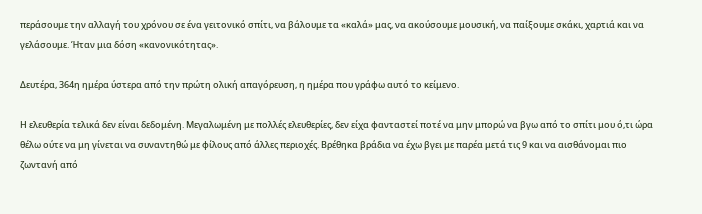περάσουμε την αλλαγή του χρόνου σε ένα γειτονικό σπίτι, να βάλουμε τα «καλά» μας, να ακούσουμε μουσική, να παίξουμε σκάκι, χαρτιά και να γελάσουμε. Ήταν μια δόση «κανονικότητας».

Δευτέρα, 364η ημέρα ύστερα από την πρώτη ολική απαγόρευση, η ημέρα που γράφω αυτό το κείμενο.

Η ελευθερία τελικά δεν είναι δεδομένη. Μεγαλωμένη με πολλές ελευθερίες, δεν είχα φανταστεί ποτέ να μην μπορώ να βγω από το σπίτι μου ό,τι ώρα θέλω ούτε να μη γίνεται να συναντηθώ με φίλους από άλλες περιοχές. Βρέθηκα βράδια να έχω βγει με παρέα μετά τις 9 και να αισθάνομαι πιο ζωντανή από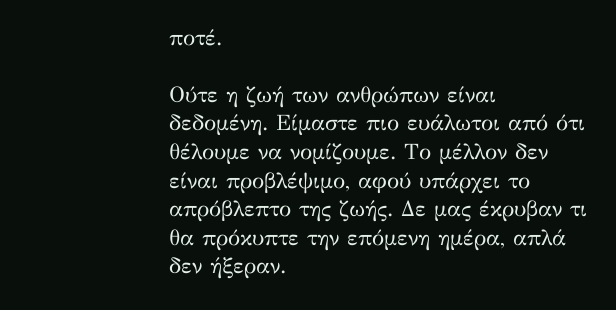ποτέ.

Ούτε η ζωή των ανθρώπων είναι δεδομένη. Είμαστε πιο ευάλωτοι από ότι θέλουμε να νομίζουμε. Το μέλλον δεν είναι προβλέψιμο, αφού υπάρχει το απρόβλεπτο της ζωής. Δε μας έκρυβαν τι θα πρόκυπτε την επόμενη ημέρα, απλά δεν ήξεραν.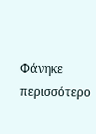Φάνηκε περισσότερο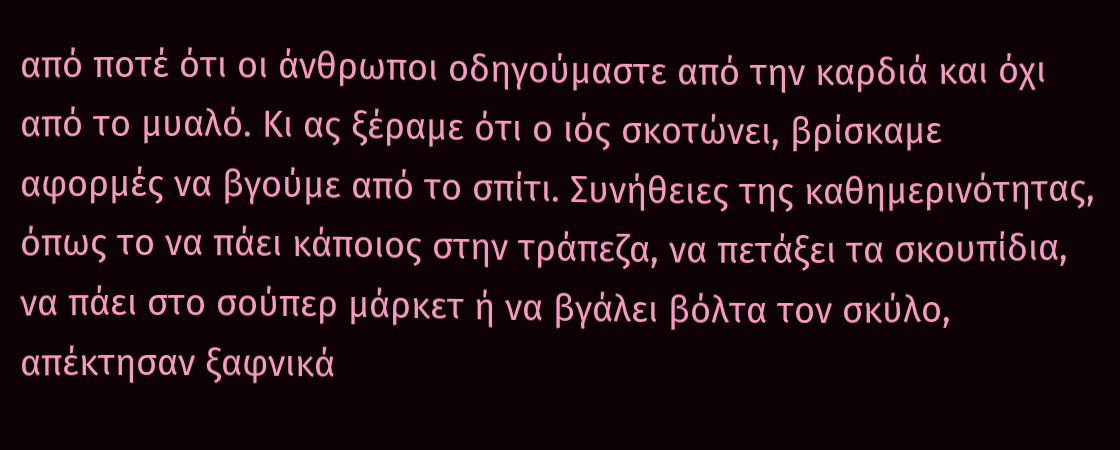από ποτέ ότι οι άνθρωποι οδηγούμαστε από την καρδιά και όχι από το μυαλό. Κι ας ξέραμε ότι ο ιός σκοτώνει, βρίσκαμε αφορμές να βγούμε από το σπίτι. Συνήθειες της καθημερινότητας, όπως το να πάει κάποιος στην τράπεζα, να πετάξει τα σκουπίδια, να πάει στο σούπερ μάρκετ ή να βγάλει βόλτα τον σκύλο, απέκτησαν ξαφνικά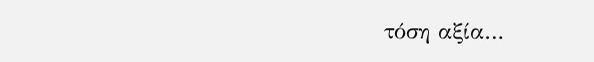τόση αξία…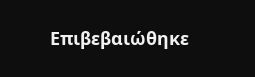Επιβεβαιώθηκε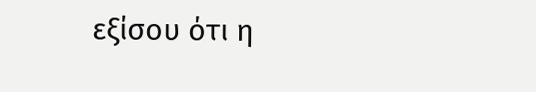εξίσου ότι η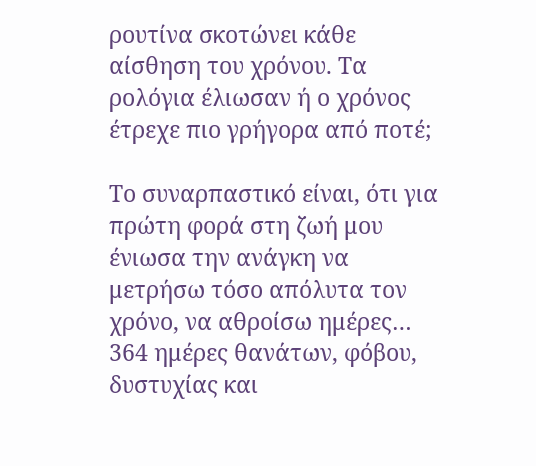ρουτίνα σκοτώνει κάθε αίσθηση του χρόνου. Τα ρολόγια έλιωσαν ή ο χρόνος έτρεχε πιο γρήγορα από ποτέ;

Το συναρπαστικό είναι, ότι για πρώτη φορά στη ζωή μου ένιωσα την ανάγκη να μετρήσω τόσο απόλυτα τον χρόνο, να αθροίσω ημέρες… 364 ημέρες θανάτων, φόβου, δυστυχίας και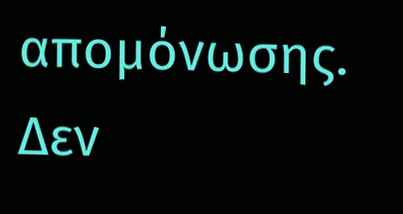απομόνωσης. Δεν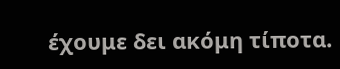έχουμε δει ακόμη τίποτα.